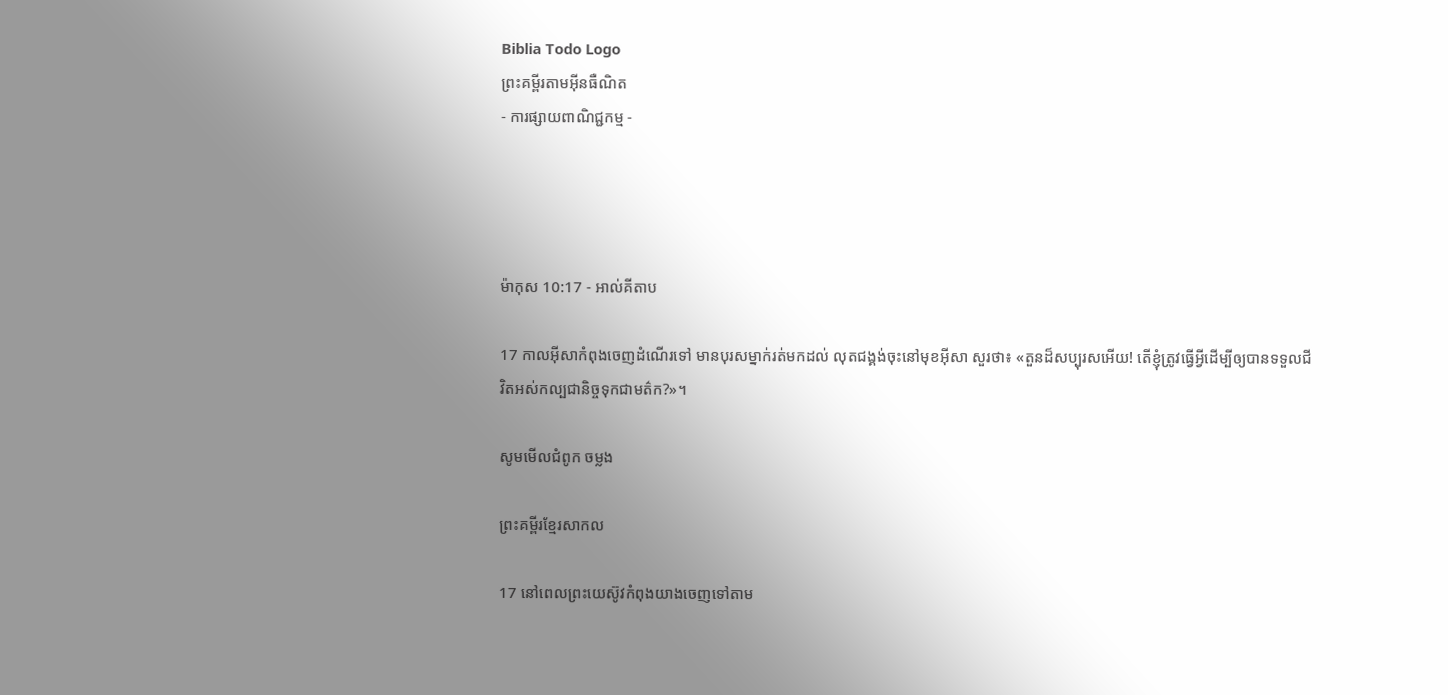Biblia Todo Logo
ព្រះគម្ពីរតាមអ៊ីនធឺណិត
- ការផ្សាយពាណិជ្ជកម្ម -




ម៉ាកុស 10:17 - អាល់គីតាប

17 កាលអ៊ីសាកំពុងចេញដំណើរទៅ មានបុរសម្នាក់រត់មកដល់ លុតជង្គង់ចុះនៅមុខអ៊ីសា សួរថា៖ «តួនដ៏សប្បុរសអើយ! តើខ្ញុំត្រូវធ្វើអ្វីដើម្បីឲ្យបានទទួលជីវិតអស់‌កល្បជា‌និច្ចទុកជាមត៌ក?»។

សូមមើលជំពូក ចម្លង

ព្រះគម្ពីរខ្មែរសាកល

17 នៅពេលព្រះយេស៊ូវកំពុងយាងចេញទៅតាម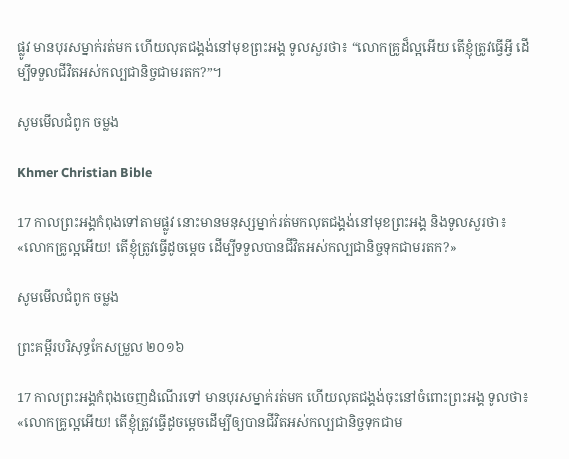ផ្លូវ មានបុរសម្នាក់រត់មក ហើយលុតជង្គង់នៅមុខព្រះអង្គ ទូលសួរថា៖ “លោកគ្រូដ៏ល្អអើយ តើខ្ញុំត្រូវធ្វើអ្វី ដើម្បីទទួលជីវិតអស់កល្បជានិច្ចជាមរតក?”។

សូមមើលជំពូក ចម្លង

Khmer Christian Bible

17 កាលព្រះអង្គកំពុងទៅតាមផ្លូវ នោះមានមនុស្សម្នាក់រត់មកលុតជង្គង់នៅមុខព្រះអង្គ និងទូលសួរថា៖ «លោកគ្រូល្អអើយ! តើខ្ញុំត្រូវធ្វើដូចម្ដេច ដើម្បីទទួលបានជីវិតអស់កល្បជានិច្ចទុកជាមរតក?»

សូមមើលជំពូក ចម្លង

ព្រះគម្ពីរបរិសុទ្ធកែសម្រួល ២០១៦

17 កាលព្រះ‌អង្គកំពុងចេញដំណើរទៅ មានបុរសម្នាក់រត់មក ហើយលុតជង្គង់ចុះនៅចំពោះព្រះ‌អង្គ ទូលថា៖ «លោកគ្រូល្អអើយ! តើខ្ញុំត្រូវធ្វើដូចម្តេចដើម្បីឲ្យបានជីវិតអស់កល្បជា‌និច្ចទុកជាម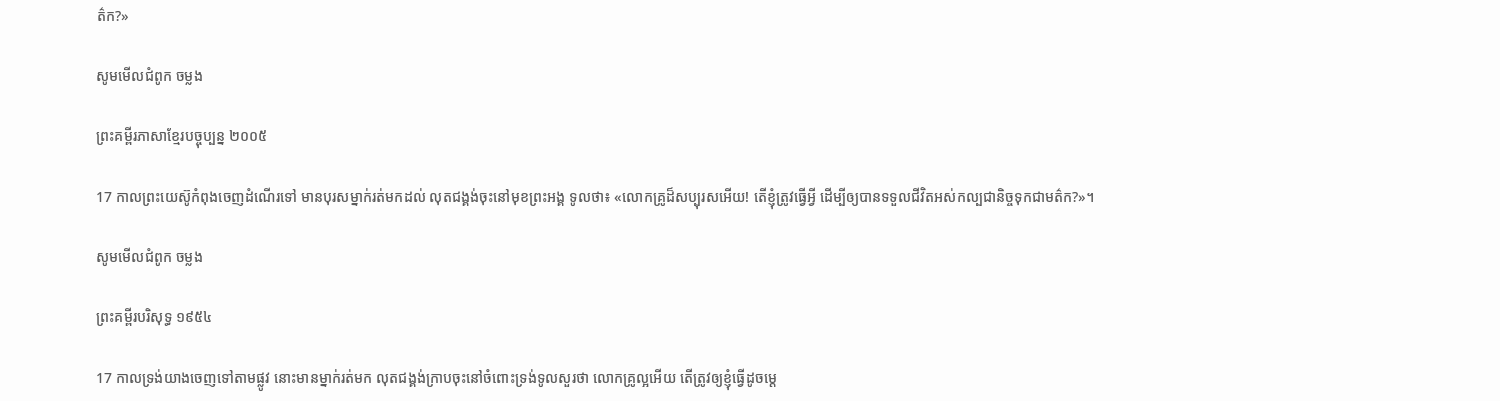ត៌ក?»

សូមមើលជំពូក ចម្លង

ព្រះគម្ពីរភាសាខ្មែរបច្ចុប្បន្ន ២០០៥

17 កាលព្រះ‌យេស៊ូកំពុងចេញដំណើរទៅ មានបុរសម្នាក់រត់មកដល់ លុតជង្គង់ចុះនៅមុខព្រះអង្គ ទូលថា៖ «លោកគ្រូដ៏សប្បុរសអើយ! តើខ្ញុំត្រូវធ្វើអ្វី ដើម្បីឲ្យបានទទួលជីវិតអស់‌កល្បជានិច្ចទុកជាមត៌ក?»។

សូមមើលជំពូក ចម្លង

ព្រះគម្ពីរបរិសុទ្ធ ១៩៥៤

17 កាលទ្រង់យាងចេញទៅតាមផ្លូវ នោះមានម្នាក់រត់មក លុតជង្គង់ក្រាបចុះនៅចំពោះទ្រង់ទូលសួរថា លោកគ្រូល្អអើយ តើត្រូវឲ្យខ្ញុំធ្វើដូចម្តេ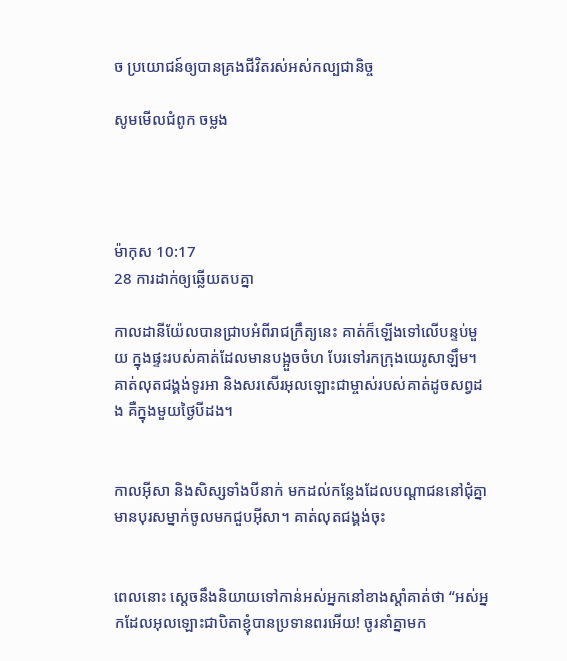ច ប្រយោជន៍ឲ្យបានគ្រងជីវិតរស់អស់‌កល្បជានិច្ច

សូមមើលជំពូក ចម្លង




ម៉ាកុស 10:17
28 ការដាក់ឲ្យឆ្លើយតបគ្នា

កាលដានី‌យ៉ែលបានជ្រាបអំពីរាជ‌ក្រឹត្យនេះ គាត់ក៏ឡើងទៅលើបន្ទប់មួយ ក្នុងផ្ទះរបស់គាត់ដែលមានបង្អួចចំហ បែរទៅរកក្រុងយេរូ‌សាឡឹម។ គាត់លុតជង្គង់ទូរអា និងសរសើរអុលឡោះជាម្ចាស់របស់គាត់ដូចសព្វដង គឺក្នុងមួយថ្ងៃបីដង។


កាលអ៊ីសា និងសិស្សទាំងបីនាក់ មកដល់កន្លែងដែលបណ្ដា‌ជននៅជុំគ្នា មានបុរសម្នាក់ចូលមកជួបអ៊ីសា។ គាត់លុតជង្គង់ចុះ


ពេលនោះ ស្តេចនឹងនិយាយទៅកាន់អស់អ្នកនៅខាងស្ដាំគាត់ថា “អស់អ្នកដែលអុលឡោះជាបិតាខ្ញុំបានប្រទានពរអើយ! ចូរនាំគ្នាមក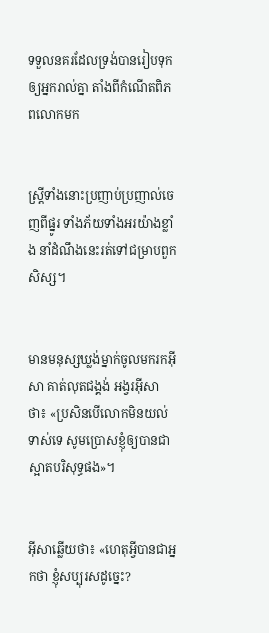ទទួលនគរដែលទ្រង់បានរៀបទុកឲ្យអ្នករាល់គ្នា តាំងពីកំណើតពិភពលោកមក


ស្ដ្រីទាំងនោះប្រញាប់‌ប្រញាល់ចេញពីផ្នូរ ទាំងភ័យទាំងអរយ៉ាងខ្លាំង នាំដំណឹងនេះរត់ទៅជម្រាបពួកសិស្ស។


មានមនុស្សឃ្លង់ម្នាក់ចូលមករកអ៊ីសា គាត់លុតជង្គង់ អង្វរអ៊ីសាថា៖ «ប្រសិនបើលោកមិនយល់ទាស់ទេ សូមប្រោសខ្ញុំឲ្យបានជាស្អាតបរិសុទ្ធផង»។


អ៊ីសាឆ្លើយថា៖ «ហេតុអ្វីបានជាអ្នកថា ខ្ញុំសប្បុរសដូច្នេះ?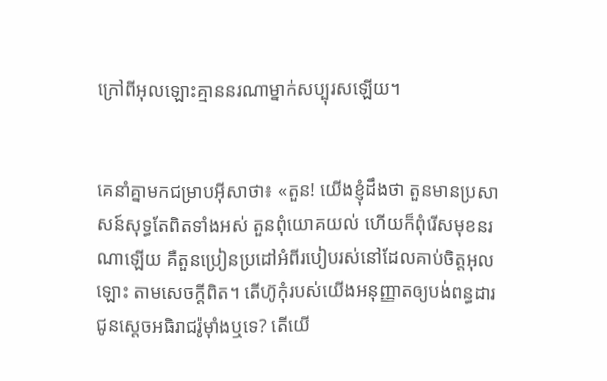ក្រៅពីអុលឡោះគ្មាននរណាម្នាក់សប្បុរសឡើយ។


គេនាំគ្នាមកជម្រាបអ៊ីសាថា៖ «តួន! យើងខ្ញុំដឹងថា តួនមានប្រសាសន៍សុទ្ធតែពិតទាំងអស់ តួនពុំយោគ‌យល់ ហើយក៏ពុំរើសមុខនរណាឡើយ គឺតួនប្រៀន‌ប្រដៅអំពីរបៀបរស់នៅដែលគាប់ចិត្តអុលឡោះ តាមសេចក្ដីពិត។ តើហ៊ូកុំរបស់យើងអនុញ្ញាតឲ្យបង់ពន្ធដារជូនស្តេចអធិរាជរ៉ូម៉ាំងឬទេ? តើយើ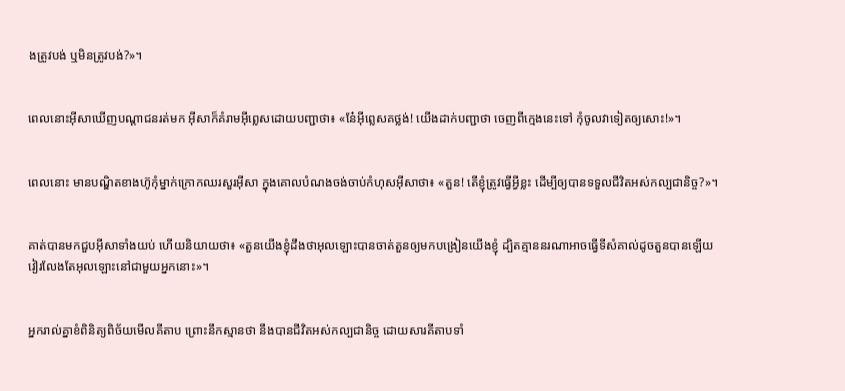ងត្រូវបង់ ឬមិនត្រូវបង់?»។


ពេលនោះអ៊ីសាឃើញបណ្ដា‌ជនរត់មក អ៊ីសាក៏គំរាមអ៊ីព្លេសដោយបញ្ជាថា៖ «នែ៎អ៊ីព្លេសគថ្លង់! យើងដាក់បញ្ជាថា ចេញពីក្មេងនេះទៅ កុំចូលវាទៀតឲ្យសោះ!»។


ពេលនោះ មានបណ្ឌិតខាងហ៊ូកុំម្នាក់ក្រោកឈរសួរអ៊ីសា ក្នុងគោលបំណងចង់ចាប់កំហុសអ៊ីសាថា៖ «តួន! តើខ្ញុំត្រូវធ្វើអ្វីខ្លះ ដើម្បីឲ្យបានទទួលជីវិតអស់‌កល្បជា‌និច្ច?»។


គាត់បានមកជួបអ៊ីសាទាំងយប់ ហើយនិយាយថា៖ «តួនយើងខ្ញុំដឹងថាអុលឡោះបានចាត់តួនឲ្យមកបង្រៀនយើងខ្ញុំ ដ្បិតគ្មាននរណាអាចធ្វើទីសំគាល់ដូចតួនបានឡើយ វៀរលែងតែអុលឡោះនៅជាមួយអ្នកនោះ»។


អ្នករាល់គ្នាខំពិនិត្យពិច័យមើលគីតាប ព្រោះនឹកស្មានថា នឹងបានជីវិតអស់‌កល្បជា‌និច្ច ដោយ‌សារគីតាបទាំ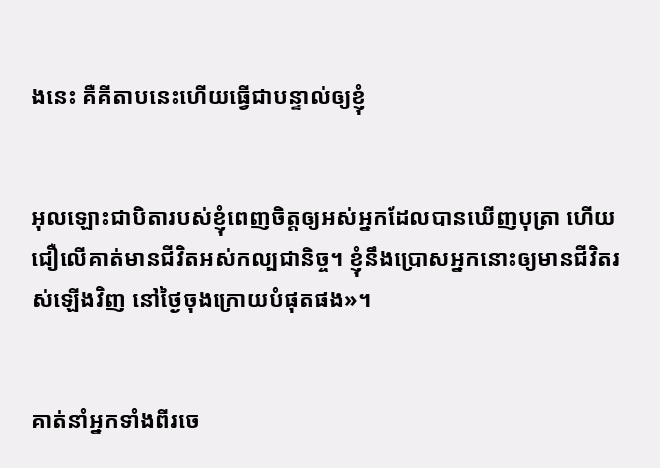ងនេះ គឺគីតាបនេះហើយធ្វើជាបន្ទាល់ឲ្យខ្ញុំ


អុលឡោះជាបិតារបស់ខ្ញុំពេញចិត្តឲ្យអស់អ្នកដែលបានឃើញបុត្រា ហើយជឿលើគាត់មានជីវិតអស់‌កល្បជា‌និច្ច។ ខ្ញុំនឹងប្រោសអ្នកនោះឲ្យមានជីវិតរស់ឡើងវិញ នៅថ្ងៃចុងក្រោយបំផុតផង»។


គាត់នាំអ្នកទាំងពីរចេ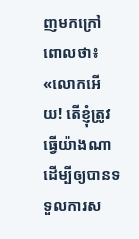ញមកក្រៅពោលថា៖ «លោកអើយ! តើខ្ញុំត្រូវធ្វើយ៉ាងណា ដើម្បីឲ្យបានទទួលការស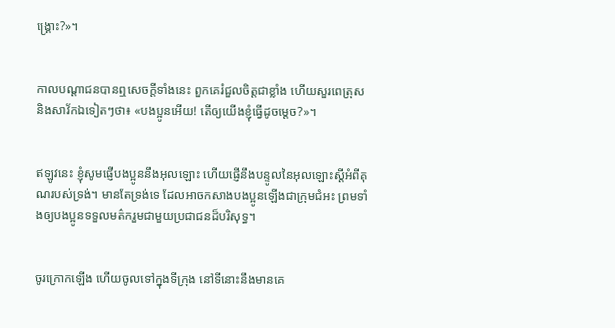ង្គ្រោះ?»។


កាលបណ្ដា‌ជនបានឮសេចក្ដីទាំងនេះ ពួកគេរំជួលចិត្ដជាខ្លាំង ហើយសួរពេត្រុស និងសាវ័កឯទៀតៗថា៖ «បងប្អូនអើយ! តើឲ្យយើងខ្ញុំធ្វើដូចម្ដេច?»។


ឥឡូវនេះ ខ្ញុំសូមផ្ញើបងប្អូននឹងអុលឡោះ ហើយផ្ញើនឹងបន្ទូលនៃអុលឡោះស្ដីអំពីគុណរបស់ទ្រង់។ មានតែទ្រង់ទេ ដែលអាចកសាងបងប្អូនឡើងជាក្រុម‌ជំអះ ព្រមទាំងឲ្យបងប្អូនទទួលមត៌ករួមជាមួយប្រជា‌ជនដ៏‌បរិសុទ្ធ។


ចូរក្រោកឡើង ហើយចូលទៅក្នុងទី‌ក្រុង នៅទីនោះនឹងមានគេ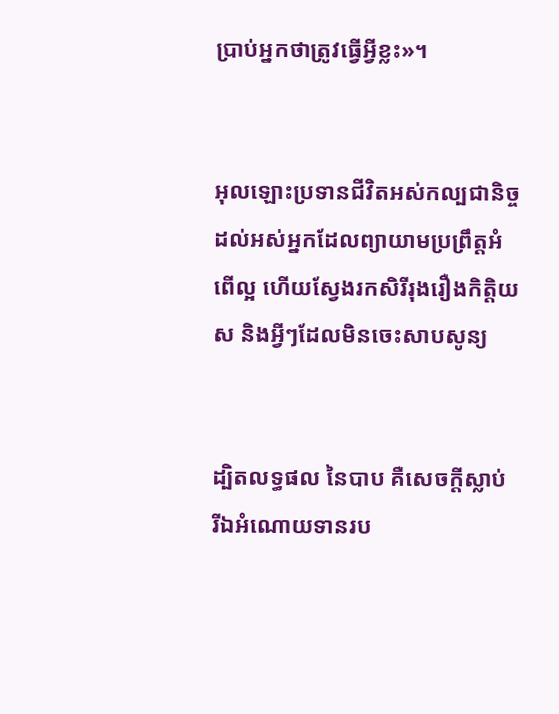ប្រាប់អ្នកថាត្រូវធ្វើអ្វីខ្លះ»។


អុលឡោះប្រទានជីវិតអស់‌កល្បជា‌និច្ច ដល់អស់អ្នកដែលព្យាយាមប្រព្រឹត្ដអំពើល្អ ហើយស្វែងរកសិរី‌រុង‌រឿងកិត្ដិយស និងអ្វីៗដែលមិនចេះសាបសូន្យ


ដ្បិតលទ្ធផល នៃបាប គឺសេចក្ដីស្លាប់ រីឯអំណោយទានរប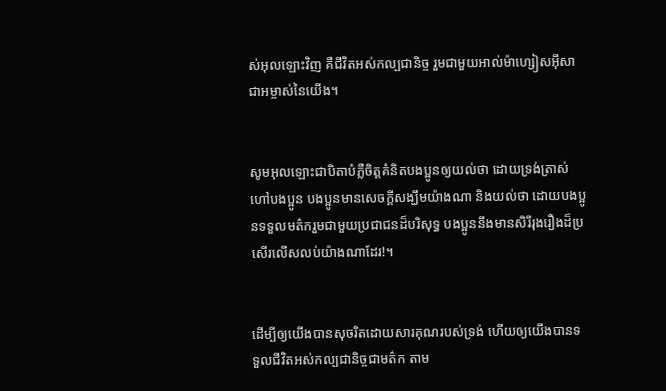ស់អុលឡោះវិញ គឺជីវិតអស់‌កល្បជា‌និច្ច រួមជាមួយអាល់ម៉ា‌ហ្សៀស‌អ៊ីសា ជាអម្ចាស់នៃយើង។


សូមអុលឡោះជាបិតាបំភ្លឺចិត្ដគំនិតបងប្អូនឲ្យយល់ថា ដោយទ្រង់ត្រាស់ហៅបងប្អូន បងប្អូនមានសេចក្ដីសង្ឃឹមយ៉ាងណា និងយល់ថា ដោយបងប្អូនទទួលមត៌ករួមជាមួយប្រជា‌ជនដ៏‌បរិសុទ្ធ បងប្អូននឹងមានសិរី‌រុង‌រឿងដ៏ប្រសើរលើស‌លប់យ៉ាងណាដែរ!។


ដើម្បីឲ្យយើងបានសុចរិតដោយ‌សារគុណរបស់ទ្រង់ ហើយឲ្យយើងបានទទួលជីវិតអស់‌កល្បជា‌និច្ចជាមត៌ក តាម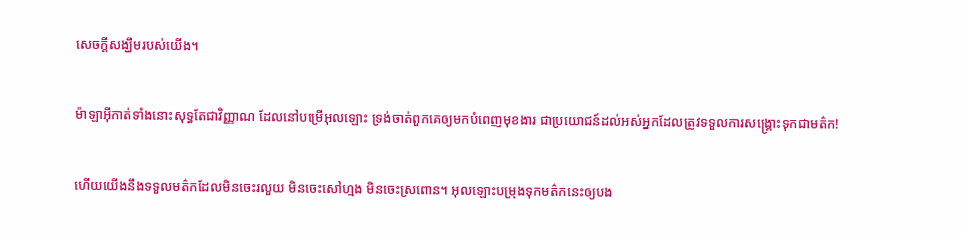សេចក្ដីសង្ឃឹមរបស់យើង។


ម៉ាឡា‌អ៊ីកាត់ទាំងនោះសុទ្ធតែជាវិញ្ញាណ ដែលនៅបម្រើអុលឡោះ ទ្រង់ចាត់ពួកគេឲ្យមកបំពេញមុខ‌ងារ ជាប្រយោជន៍ដល់អស់អ្នកដែលត្រូវទទួលការសង្គ្រោះទុកជាមត៌ក!


ហើយយើងនឹងទទួលមត៌កដែលមិនចេះរលួយ មិនចេះសៅ‌ហ្មង មិនចេះស្រពោន។ អុលឡោះបម្រុងទុកមត៌កនេះឲ្យបង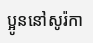ប្អូននៅសូរ៉កា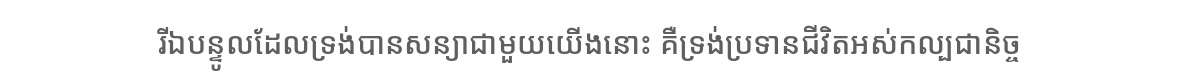រីឯបន្ទូលដែលទ្រង់បានសន្យាជាមួយយើងនោះ គឺទ្រង់ប្រទានជីវិតអស់‌កល្បជា‌និច្ច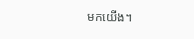មកយើង។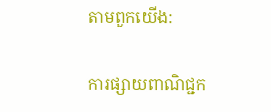តាមពួកយើង:

ការផ្សាយពាណិជ្ជក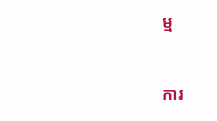ម្ម


ការ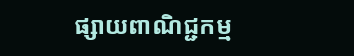ផ្សាយពាណិជ្ជកម្ម